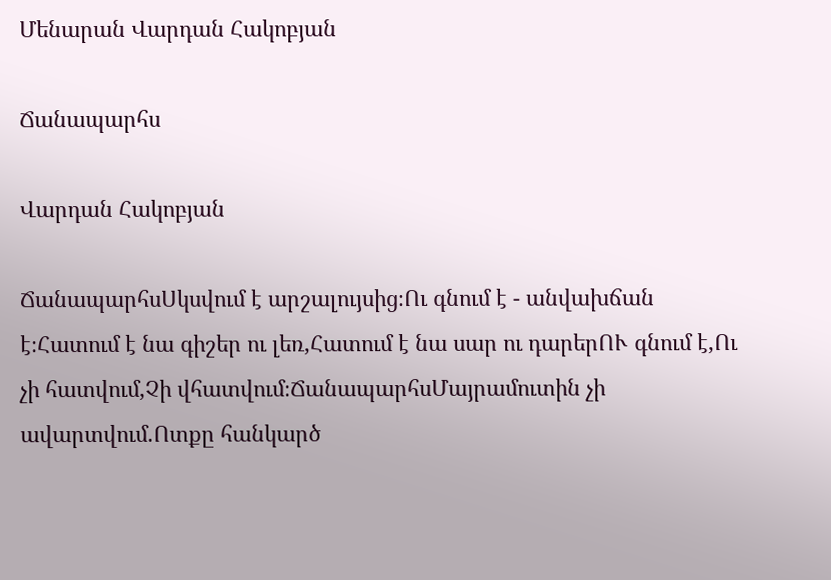Մենարան Վարդան Հակոբյան

Ճանապարհս

Վարդան Հակոբյան

ՃանապարհսՍկսվում է արշալույսից։Ու գնում է - անվախճան է։Հատում է նա գիշեր ու լեռ,Հատում է նա սար ու դարերՈՒ գնում է,Ու չի հատվում,Չի վհատվում։ՃանապարհսՄայրամուտին չի ավարտվում.Ոտքը հանկարծ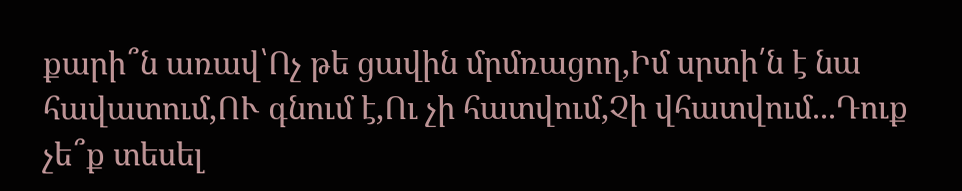քարի՞ն առավ՝Ոչ թե ցավին մրմռացող,Իմ սրտի՛ն է նա հավատում,ՈՒ գնում է,Ու չի հատվում,Չի վհատվում...Դուք չե՞ք տեսել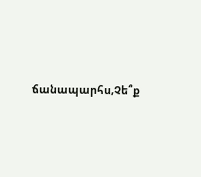ճանապարհս,Չե՞ք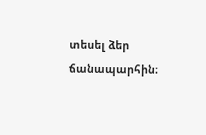տեսել ձեր ճանապարհին։